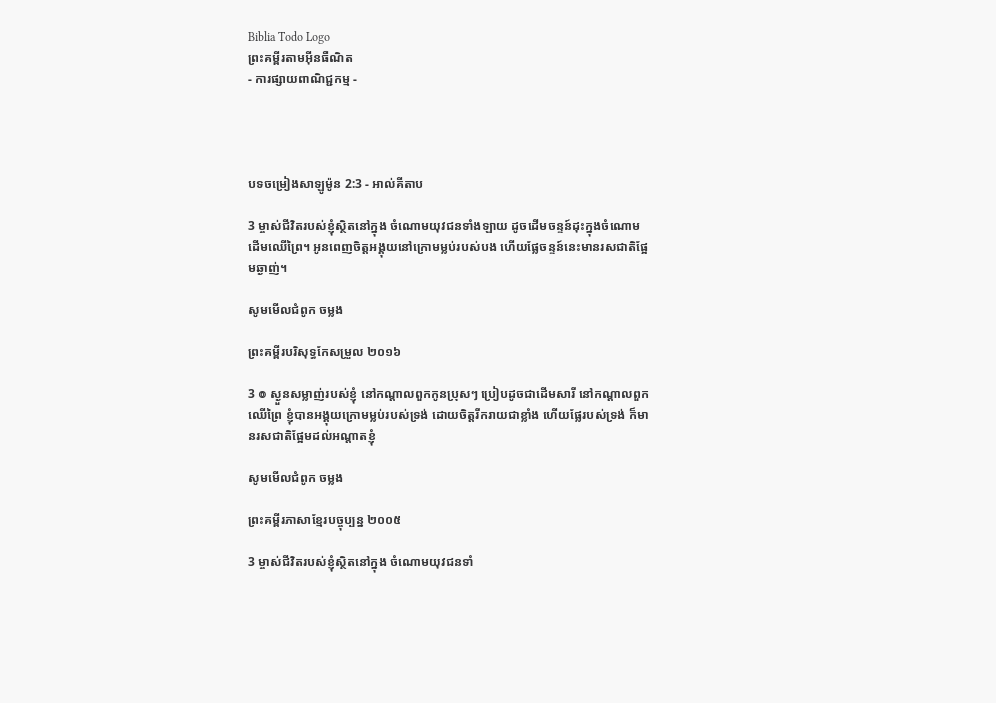Biblia Todo Logo
ព្រះគម្ពីរតាមអ៊ីនធឺណិត
- ការផ្សាយពាណិជ្ជកម្ម -




បទចម្រៀងសាឡូម៉ូន 2:3 - អាល់គីតាប

3 ម្ចាស់ជីវិតរបស់ខ្ញុំស្ថិតនៅក្នុង ចំណោមយុវជនទាំង‌ឡាយ ដូចដើមចន្ទន៍ដុះក្នុងចំណោមដើមឈើព្រៃ។ អូនពេញចិត្តអង្គុយនៅក្រោមម្លប់របស់បង ហើយផ្លែចន្ទន៍នេះមានរស‌ជាតិផ្អែមឆ្ងាញ់។

សូមមើលជំពូក ចម្លង

ព្រះគម្ពីរបរិសុទ្ធកែសម្រួល ២០១៦

3 ៙ ស្ងួនសម្លាញ់របស់ខ្ញុំ នៅកណ្ដាលពួកកូនប្រុសៗ ប្រៀបដូចជាដើមសារី នៅកណ្ដាលពួកឈើព្រៃ ខ្ញុំបានអង្គុយក្រោមម្លប់របស់ទ្រង់ ដោយចិត្តរីក‌រាយជាខ្លាំង ហើយផ្លែរបស់ទ្រង់ ក៏មានរសជាតិផ្អែមដល់អណ្ដាតខ្ញុំ

សូមមើលជំពូក ចម្លង

ព្រះគម្ពីរភាសាខ្មែរបច្ចុប្បន្ន ២០០៥

3 ម្ចាស់ជីវិតរបស់ខ្ញុំស្ថិតនៅក្នុង ចំណោមយុវជនទាំ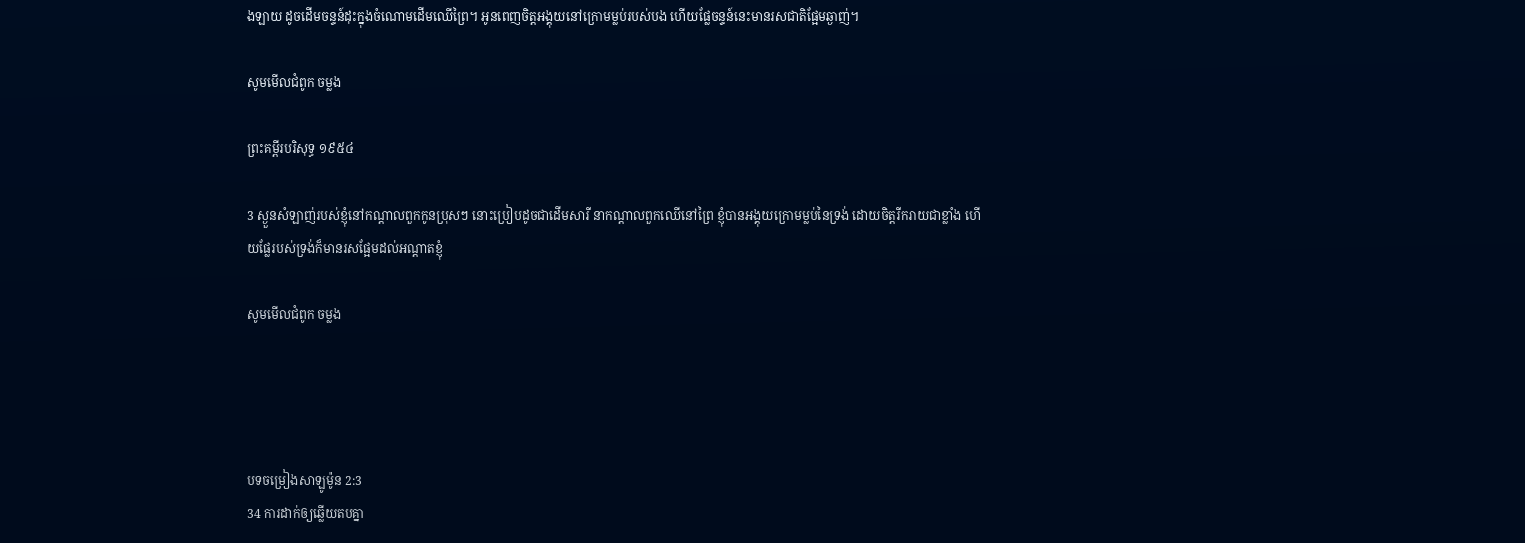ង‌ឡាយ ដូចដើមចន្ទន៍ដុះក្នុងចំណោមដើមឈើព្រៃ។ អូនពេញចិត្តអង្គុយនៅក្រោមម្លប់របស់បង ហើយផ្លែចន្ទន៍នេះមានរស‌ជាតិផ្អែមឆ្ងាញ់។

សូមមើលជំពូក ចម្លង

ព្រះគម្ពីរបរិសុទ្ធ ១៩៥៤

3 ស្ងួនសំឡាញ់របស់ខ្ញុំនៅកណ្តាលពួកកូនប្រុសៗ នោះប្រៀបដូចជាដើមសារី នាកណ្តាលពួកឈើនៅព្រៃ ខ្ញុំបានអង្គុយក្រោមម្លប់នៃទ្រង់ ដោយចិត្តរីក‌រាយជាខ្លាំង ហើយផ្លែរបស់ទ្រង់ក៏មានរសផ្អែមដល់អណ្តាតខ្ញុំ

សូមមើលជំពូក ចម្លង




បទចម្រៀងសាឡូម៉ូន 2:3
34 ការដាក់ឲ្យឆ្លើយតបគ្នា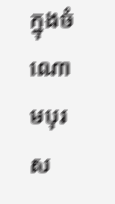ក្នុងចំណោមបុរស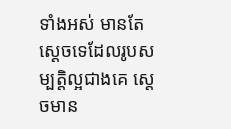ទាំងអស់ មានតែស្តេចទេដែលរូបសម្បត្តិល្អជាងគេ ស្តេចមាន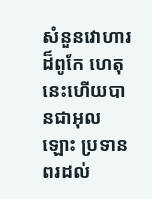សំនួន‌វោហារដ៏ពូកែ ហេតុនេះហើយបានជាអុលឡោះ ប្រទានពរដល់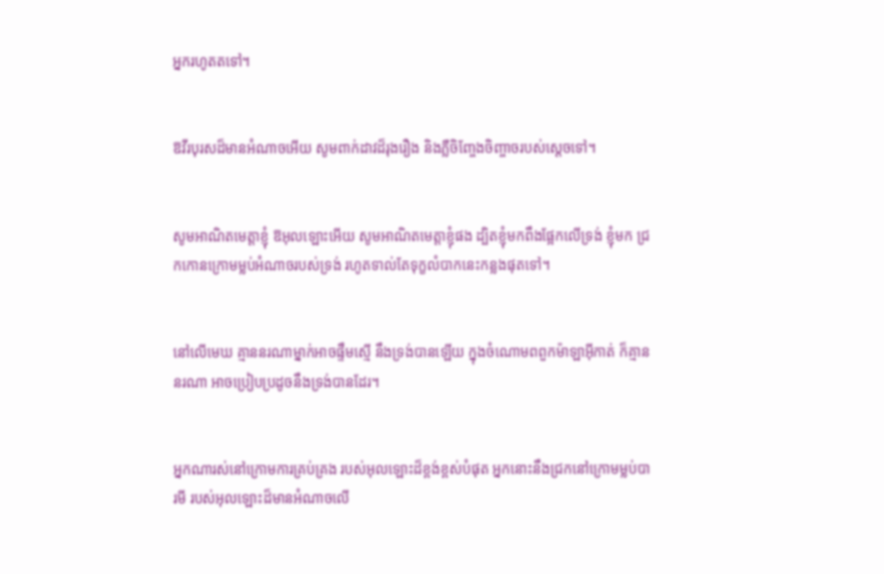អ្នករហូតតទៅ។


ឱវីរ‌បុរសដ៏មានអំណាចអើយ សូមពាក់ដាវដ៏រុង‌រឿង និងភ្លឺចិញ្ចែង‌ចិញ្ចាចរបស់ស្តេចទៅ។


សូមអាណិតមេត្តាខ្ញុំ ឱអុលឡោះអើយ សូមអាណិតមេត្តាខ្ញុំផង ដ្បិតខ្ញុំមកពឹងផ្អែកលើទ្រង់ ខ្ញុំមក ជ្រកកោនក្រោមម្លប់អំណាចរបស់ទ្រង់ រហូតទាល់តែទុក្ខលំបាកនេះកន្លងផុតទៅ។


នៅលើមេឃ គ្មាននរណាម្នាក់អាចផ្ទឹមស្មើ នឹងទ្រង់បានឡើយ ក្នុងចំណោមពពួកម៉ាឡា‌អ៊ីកាត់ ក៏គ្មាននរណា អាចប្រៀបប្រដូចនឹងទ្រង់បានដែរ។


អ្នកណារស់នៅក្រោមការគ្រប់‌គ្រង របស់អុលឡោះដ៏ខ្ពង់‌ខ្ពស់បំផុត អ្នកនោះនឹងជ្រកនៅក្រោមម្លប់បារមី របស់អុលឡោះដ៏មានអំណាចលើ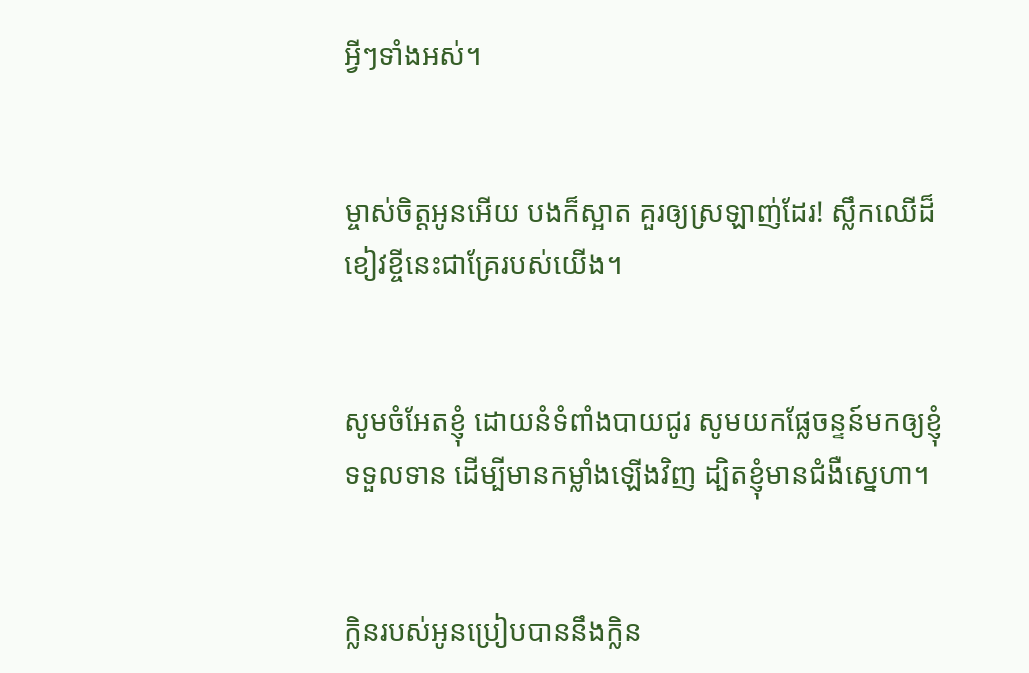អ្វីៗទាំងអស់។


ម្ចាស់ចិត្តអូនអើយ បងក៏ស្អាត គួរឲ្យស្រឡាញ់ដែរ! ស្លឹកឈើដ៏ខៀវខ្ចីនេះជាគ្រែរបស់យើង។


សូមចំអែតខ្ញុំ ដោយនំទំពាំង‌បាយជូរ សូមយកផ្លែចន្ទន៍មកឲ្យខ្ញុំទទួលទាន ដើម្បីមានកម្លាំងឡើងវិញ ដ្បិតខ្ញុំមានជំងឺស្នេហា។


ក្លិនរបស់អូនប្រៀបបាននឹងក្លិន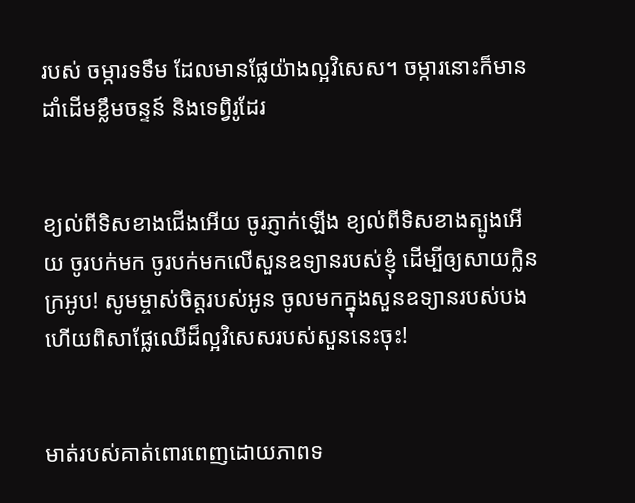របស់ ចម្ការទទឹម ដែលមានផ្លែយ៉ាងល្អវិសេស។ ចម្ការនោះក៏មានដាំដើមខ្លឹមចន្ទន៍ និងទេព្វិរូដែរ


ខ្យល់ពីទិសខាងជើងអើយ ចូរភ្ញាក់ឡើង ខ្យល់ពីទិសខាងត្បូងអើយ ចូរបក់មក ចូរបក់មកលើសួនឧទ្យានរបស់ខ្ញុំ ដើម្បីឲ្យសាយក្លិនក្រអូប! សូមម្ចាស់ចិត្តរបស់អូន ចូលមកក្នុងសួនឧទ្យានរបស់បង ហើយពិសាផ្លែឈើដ៏ល្អវិសេសរបស់សួននេះចុះ!


មាត់របស់គាត់ពោរ‌ពេញដោយភាពទ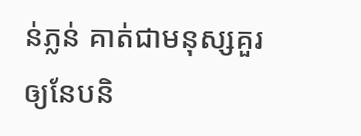ន់‌ភ្លន់ គាត់ជាមនុស្សគួរឲ្យនែប‌និ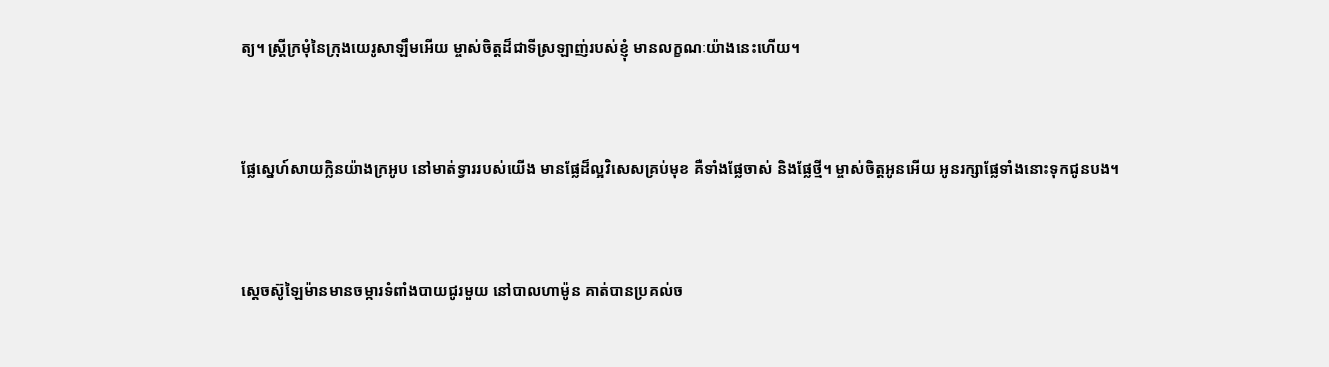ត្យ។ ស្ត្រីក្រមុំនៃក្រុងយេរូ‌សាឡឹមអើយ ម្ចាស់ចិត្តដ៏ជាទីស្រឡាញ់របស់ខ្ញុំ មានលក្ខណៈយ៉ាងនេះហើយ។


ផ្លែស្នេហ៍សាយក្លិនយ៉ាងក្រអូប នៅមាត់ទ្វាររបស់យើង មានផ្លែដ៏ល្អវិសេសគ្រប់មុខ គឺទាំងផ្លែចាស់ និងផ្លែថ្មី។ ម្ចាស់ចិត្តអូនអើយ អូនរក្សាផ្លែទាំងនោះទុកជូនបង។


ស្តេចស៊ូឡៃ‌ម៉ានមានចម្ការទំពាំង‌បាយ‌ជូរមួយ នៅបាល‌ហាម៉ូន គាត់បានប្រគល់ច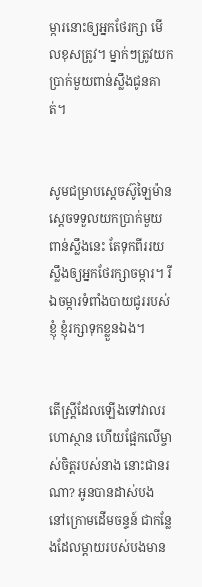ម្ការនោះឲ្យអ្នកថែ‌រក្សា មើលខុសត្រូវ។ ម្នាក់ៗត្រូវយកប្រាក់មួយពាន់ស្លឹងជូនគាត់។


សូមជម្រាបស្តេចស៊ូឡៃ‌ម៉ាន ស្តេចទទួលយកប្រាក់មួយពាន់ស្លឹងនេះ តែទុកពីររយស្លឹងឲ្យអ្នកថែ‌រក្សាចម្ការ។ រីឯចម្ការទំពាំង‌បាយជូររបស់ខ្ញុំ ខ្ញុំរក្សាទុកខ្លួនឯង។


តើស្ត្រីដែលឡើងទៅវាលរហោ‌ស្ថាន ហើយផ្អែកលើម្ចាស់ចិត្តរបស់នាង នោះជានរណា? អូនបានដាស់បង នៅក្រោមដើមចន្ទន៍ ជាកន្លែងដែលម្តាយរបស់បងមាន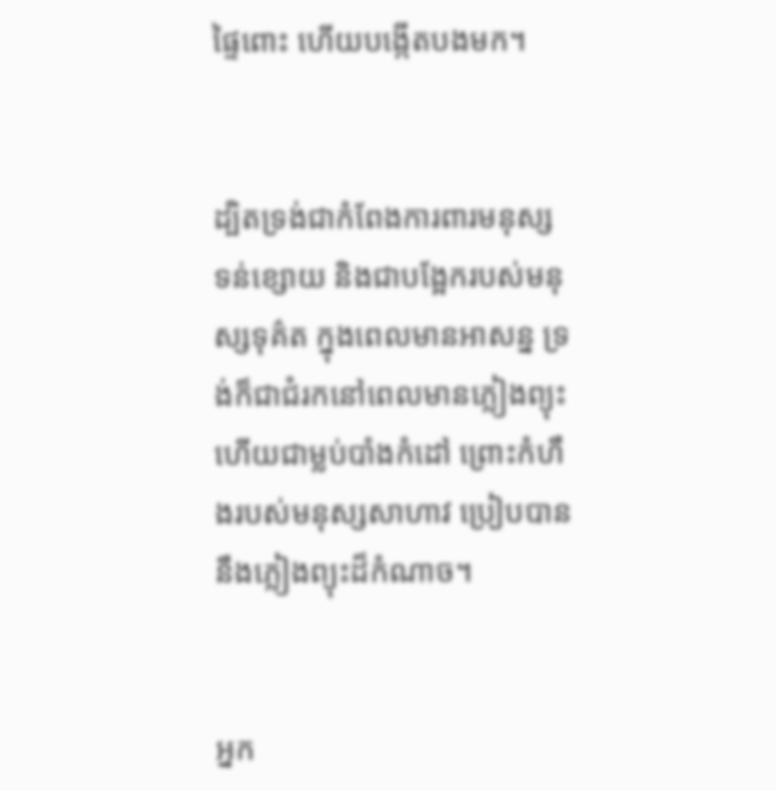ផ្ទៃពោះ ហើយបង្កើតបងមក។


ដ្បិតទ្រង់ជាកំពែងការពារមនុស្ស ទន់ខ្សោយ និងជាបង្អែករបស់មនុស្សទុគ៌ត ក្នុងពេលមានអាសន្ន ទ្រង់ក៏ជាជំរកនៅពេលមានភ្លៀងព្យុះ ហើយជាម្លប់បាំងកំដៅ ព្រោះកំហឹងរបស់មនុស្សសាហាវ ប្រៀបបាននឹងភ្លៀងព្យុះដ៏កំណាច។


អ្នក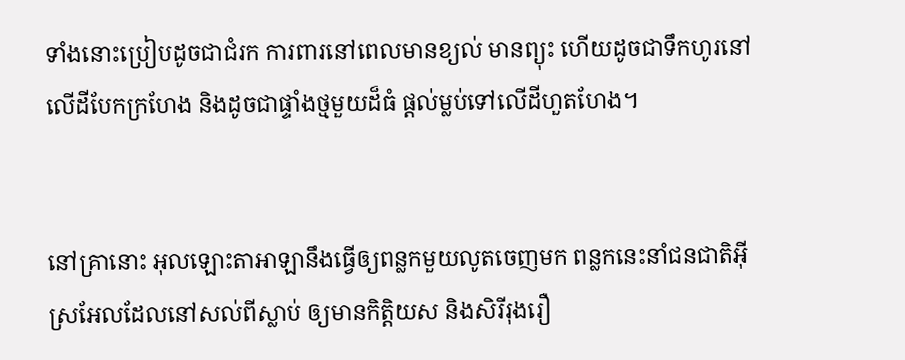ទាំងនោះប្រៀបដូចជាជំរក ការពារនៅពេលមានខ្យល់ មានព្យុះ ហើយដូចជាទឹកហូរនៅលើដីបែកក្រហែង និងដូចជាផ្ទាំងថ្មមួយដ៏ធំ ផ្តល់ម្លប់ទៅលើដីហួត‌ហែង។


នៅគ្រានោះ អុលឡោះ‌តាអាឡានឹងធ្វើឲ្យពន្លកមួយលូតចេញមក ពន្លកនេះនាំជន‌ជាតិអ៊ីស្រ‌អែលដែលនៅសល់ពីស្លាប់ ឲ្យមានកិត្តិយស និងសិរី‌រុង‌រឿ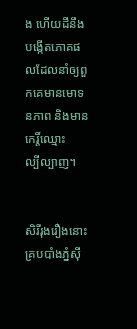ង ហើយដីនឹងបង្កើតភោគផលដែលនាំឲ្យពួកគេមានមោទន‌ភាព និងមានកេរ្តិ៍ឈ្មោះល្បី‌ល្បាញ។


សិរី‌រុង‌រឿងនោះគ្របបាំងភ្នំស៊ី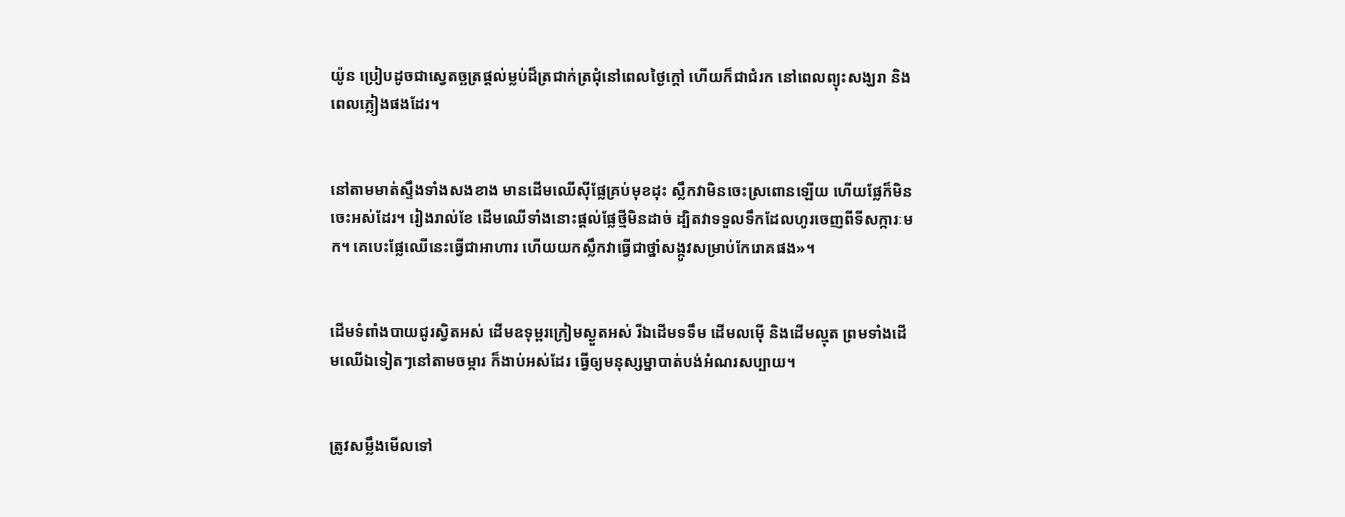យ៉ូន ប្រៀបដូចជាស្វេតច្ឆត្រផ្ដល់ម្លប់ដ៏ត្រជាក់‌ត្រជុំនៅពេលថ្ងៃក្ដៅ ហើយក៏ជាជំរក នៅពេលព្យុះសង្ឃរា និងពេលភ្លៀងផងដែរ។


នៅតាមមាត់ស្ទឹងទាំងសងខាង មានដើមឈើស៊ីផ្លែគ្រប់មុខដុះ ស្លឹកវាមិនចេះស្រពោនឡើយ ហើយផ្លែក៏មិនចេះអស់ដែរ។ រៀងរាល់ខែ ដើមឈើទាំងនោះផ្ដល់ផ្លែថ្មីមិនដាច់ ដ្បិតវាទទួលទឹកដែលហូរចេញពីទី‌សក្ការៈមក។ គេបេះផ្លែឈើនេះធ្វើជាអាហារ ហើយយកស្លឹកវាធ្វើជាថ្នាំសង្កូវសម្រាប់កែរោគផង»។


ដើមទំពាំង‌បាយជូរស្វិតអស់ ដើមឧទុម្ពរក្រៀមស្ងួតអស់ រីឯដើមទទឹម ដើមលម៉ើ និងដើមល្មុត ព្រមទាំងដើមឈើឯទៀតៗនៅតាមចម្ការ ក៏ងាប់អស់ដែរ ធ្វើឲ្យមនុស្ស‌ម្នាបាត់បង់អំណរសប្បាយ។


ត្រូវសម្លឹងមើលទៅ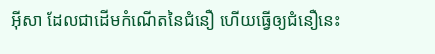អ៊ីសា ដែលជាដើមកំណើតនៃជំនឿ ហើយធ្វើឲ្យជំនឿនេះ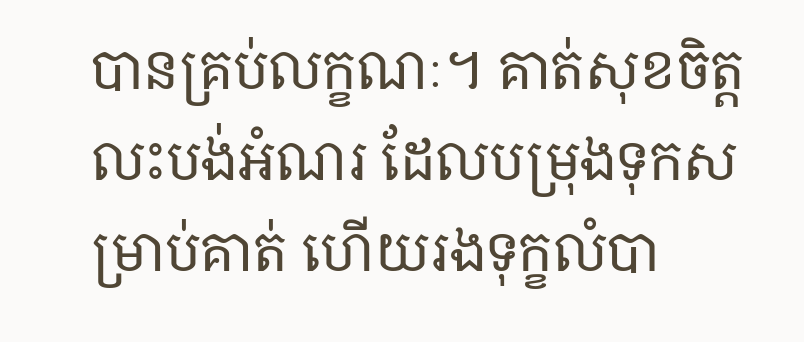បានគ្រប់លក្ខណៈ។ គាត់សុខចិត្ដលះ‌បង់អំណរ ដែលបម្រុងទុកសម្រាប់គាត់ ហើយរងទុក្ខលំបា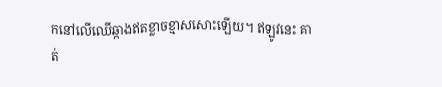កនៅលើឈើឆ្កាងឥតខ្លាចខ្មាសសោះឡើយ។ ឥឡូវនេះ គាត់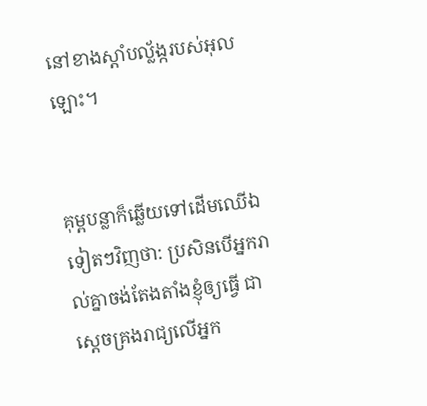នៅខាងស្ដាំបល្ល័ង្ករបស់អុលឡោះ។


គុម្ពបន្លាក៏ឆ្លើយទៅដើមឈើឯទៀតៗវិញថា: ប្រសិនបើអ្នករាល់គ្នាចង់តែង‌តាំងខ្ញុំឲ្យធ្វើ ជាស្តេចគ្រងរាជ្យលើអ្នក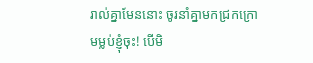រាល់គ្នាមែននោះ ចូរនាំគ្នាមកជ្រកក្រោមម្លប់ខ្ញុំចុះ! បើមិ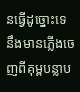នធ្វើដូច្នោះទេ នឹងមានភ្លើងចេញពីគុម្ពបន្លាប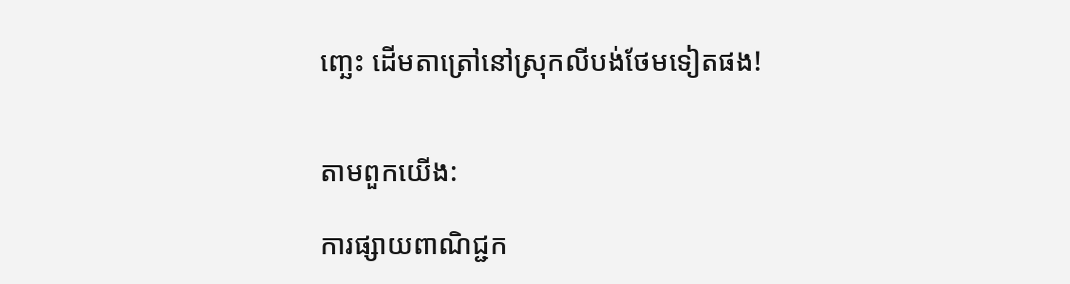ញ្ឆេះ ដើមតាត្រៅនៅស្រុកលីបង់ថែមទៀតផង!


តាមពួកយើង:

ការផ្សាយពាណិជ្ជក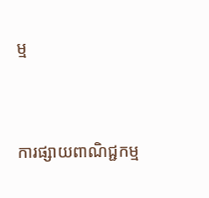ម្ម


ការផ្សាយពាណិជ្ជកម្ម